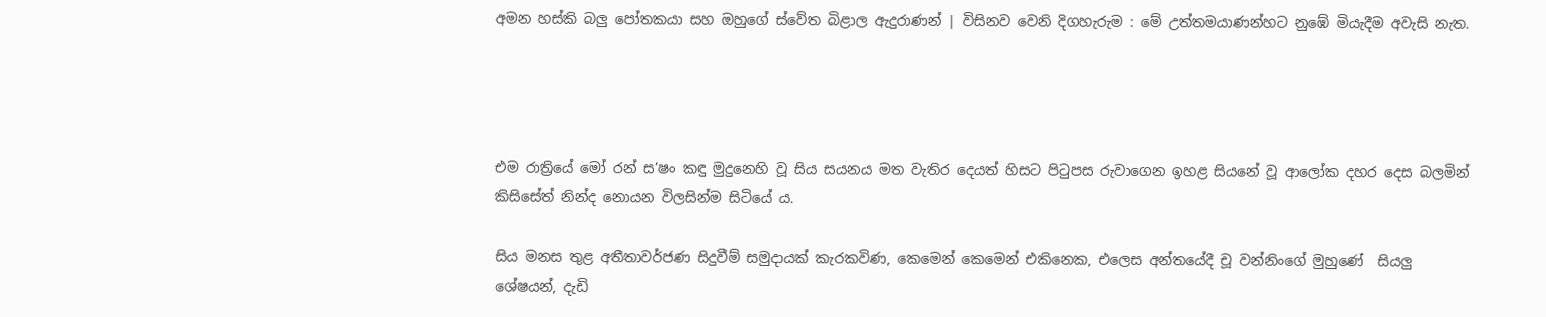අමන හස්කි බලු පෝතකයා සහ ඔහුගේ ස්වේත බිළාල ඇදුරාණන් | විසිනව වෙනි දිගහැරුම : මේ උත්තමයාණන්හට නුඹේ මියැදීම අවැසි නැත.




එම රාත්‍රියේ මෝ රන් ස’ෂං කඳු මුදුනෙහි වූ සිය සයනය මත වැතිර දෙයත් හිසට පිටුපස රුවාගෙන ඉහළ සියනේ වූ ආලෝක දහර දෙස බලමින් කිසිසේත් නින්ද නොයන විලසින්ම සිටියේ ය.

සිය මනස තුළ අතීතාවර්ජණ සිදුවීම් සමුදායක් කැරකවිණ, කෙමෙන් කෙමෙන් එකිනෙක, එලෙස අන්තයේදී චූ වන්නිංගේ මුහුණේ  සියලු ශේෂයන්, දැඩි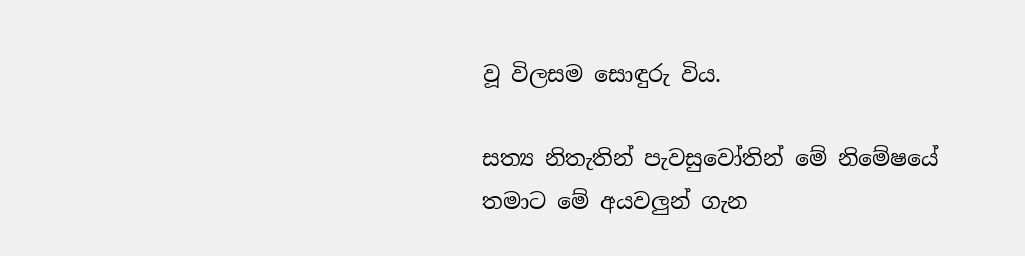වූ විලසම සොඳුරු විය.

සත්‍ය නිතැතින් පැවසුවෝතින් මේ නිමේෂයේ තමාට මේ අයවලුන් ගැන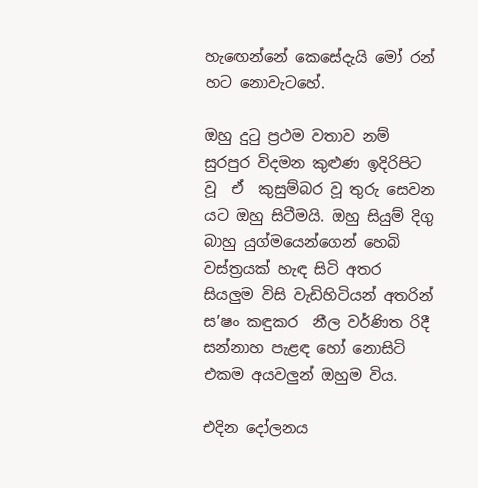හැඟෙන්නේ කෙසේදැයි මෝ රන් හට නොවැටහේ.

ඔහු දුටු ප්‍රථම වතාව නම් සුරපුර විදමන කුළුණ ඉදිරිපිට වූ  ඒ  කුසුම්බර වූ තුරු සෙවන යට ඔහු සිටීමයි. ඔහු සියුම් දිගු බාහු යුග්මයෙන්ගෙන් හෙබි වස්ත්‍රයක් හැඳ සිටි අතර සියලුම විසි වැඩිහිටියන් අතරින් ස’ෂං කඳුකර  නීල වර්ණිත රිදී  සන්නාහ පැළඳ හෝ නොසිටි එකම අයවලුන් ඔහුම විය.

එදින දෝලනය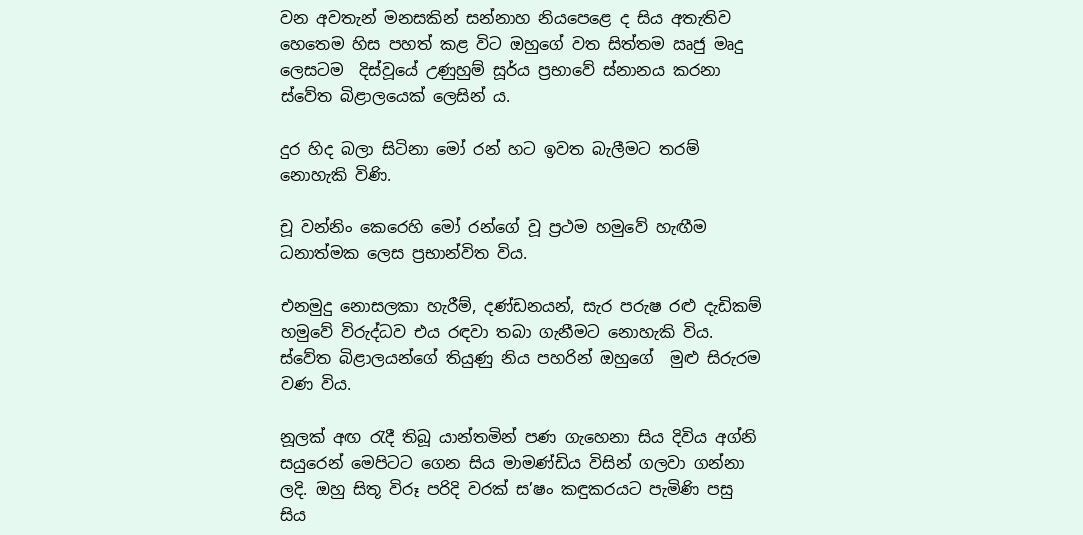වන අවතැන් මනසකින් සන්නාහ නියපෙළෙ ද සිය අතැතිව හෙතෙම හිස පහත් කළ විට ඔහුගේ වත සිත්තම ඍජු මෘදු ලෙසටම  දිස්වූයේ උණුහුම් සූර්ය ප්‍රභාවේ ස්නානය කරනා ස්වේත බිළාලයෙක් ලෙසින් ය.

දුර හිද බලා සිටිනා මෝ රන් හට ඉවත බැලීමට තරම් නොහැකි විණි.

චූ වන්නිං කෙරෙහි මෝ රන්ගේ වූ ප්‍රථම හමුවේ හැඟීම ධනාත්මක ලෙස ප්‍රභාන්විත විය.

එනමුදු නොසලකා හැරීම්, දණ්ඩනයන්, සැර පරුෂ රළු දැඩිකම් හමුවේ විරුද්ධව එය රඳවා තබා ගැනීමට නොහැකි විය. ස්වේත බිළාලයන්ගේ තියුණු නිය පහරින් ඔහුගේ  මුළු සිරුරම  වණ විය.

නූලක් අඟ රැදී තිබූ යාන්තමින් පණ ගැහෙනා සිය දිවිය අග්නි සයුරෙන් මෙපිටට ගෙන සිය මාමණ්ඩිය විසින් ගලවා ගන්නා ලදි. ඔහු සිතූ විරූ පරිදි වරක් ස’ෂං කඳුකරයට පැමිණි පසු සිය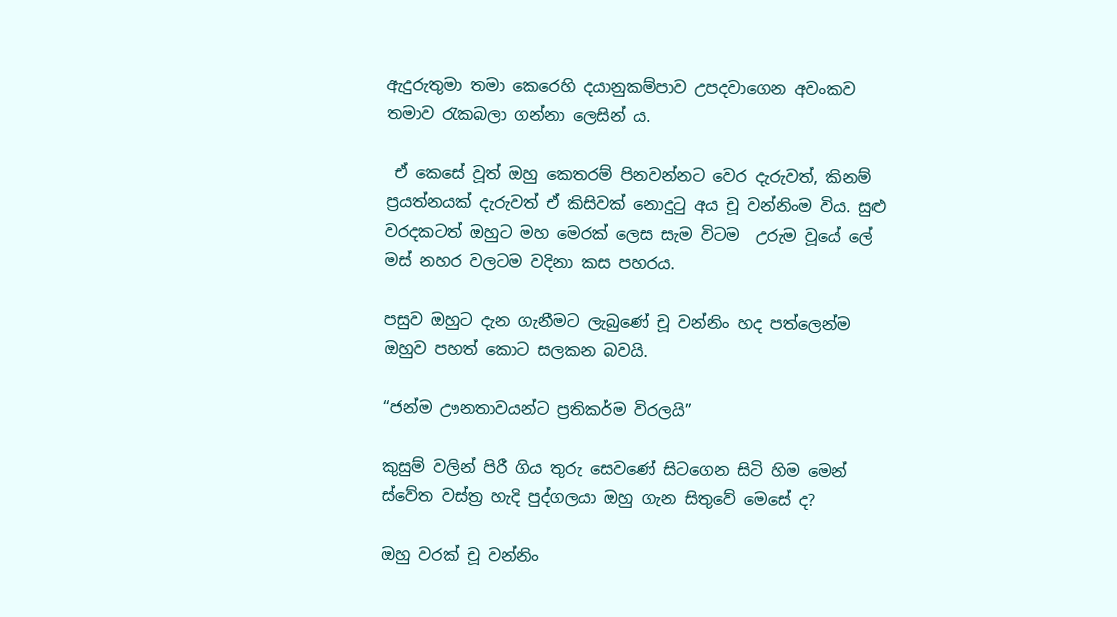ඇදුරුතුමා තමා කෙරෙහි දයානුකම්පාව උපදවාගෙන අවංකව තමාව රැකබලා ගන්නා ලෙසින් ය.

 ඒ කෙසේ වූත් ඔහු කෙතරම් පිනවන්නට වෙර දැරුවත්, කිනම් ප්‍රයත්නයක් දැරුවත් ඒ කිසිවක් නොදුටු අය චූ වන්නිංම විය. සුළු වරදකටත් ඔහුට මහ මෙරක් ලෙස සැම විටම  උරුම වූයේ ලේ මස් නහර වලටම වදිනා කස පහරය.

පසුව ඔහුට දැන ගැනීමට ලැබුණේ චූ වන්නිං හද පත්ලෙන්ම ඔහුව පහත් කොට සලකන බවයි.

“ජන්ම ඌනතාවයන්ට ප්‍රතිකර්ම විරලයි”

කුසුම් වලින් පිරී ගිය තුරු සෙවණේ සිටගෙන සිටි හිම මෙන් ස්වේත වස්ත්‍ර හැදි පුද්ගලයා ඔහු ගැන සිතුවේ මෙසේ ද?

ඔහු වරක් චූ වන්නිං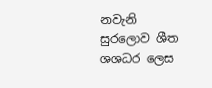නවැනි සුරලොව ශීත ශශධර ලෙස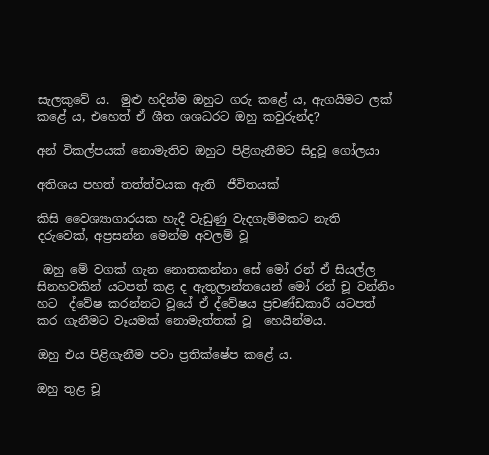සැලකුවේ ය.  මුළු හදින්ම ඔහුට ගරු කළේ ය, ඇගයිමට ලක් කළේ ය, එහෙත් ඒ ශීත ශශධරට ඔහු කවුරුන්ද?

අන් විකල්පයක් නොමැතිව ඔහුට පිළිගැනීමට සිදුවූ ගෝලයා

අතිශය පහත් තත්ත්වයක ඇති  ජීවිතයක්

කිසි වෛශ්‍යාගාරයක හැදී වැඩුණු වැදගැම්මකට නැති දරුවෙක්, අප්‍රසන්න මෙන්ම අවලම් වූ

 ඔහු මේ වගක් ගැන නොතකන්නා සේ මෝ රන් ඒ සියල්ල සිනහවකින් යටපත් කළ ද ඇතුලාන්තයෙන් මෝ රන් චූ වන්නිං හට  ද්වේෂ කරන්නට වූයේ ඒ ද්වේෂය ප්‍රචණ්ඩකාරී යටපත් කර ගැනීමට වෑයමක් නොමැත්තක් වූ  හෙයින්මය.

ඔහු එය පිළිගැනීම පවා ප්‍රතික්ෂේප කළේ ය.

ඔහු තුළ චූ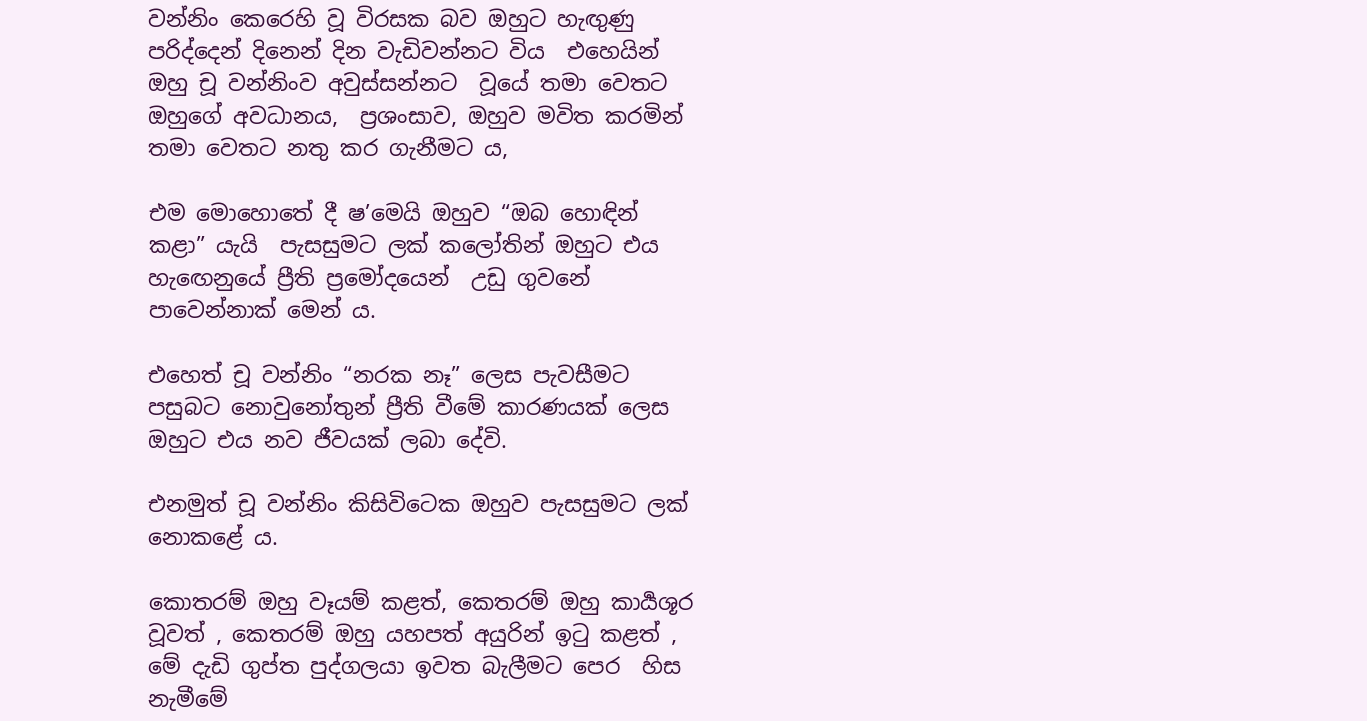වන්නිං කෙරෙහි වූ විරසක බව ඔහුට හැඟුණු පරිද්දෙන් දිනෙන් දින වැඩිවන්නට විය  එහෙයින් ඔහු චූ වන්නිංව අවුස්සන්නට  වූයේ තමා වෙතට ඔහුගේ අවධානය,  ප්‍රශංසාව, ඔහුව මවිත කරමින් තමා වෙතට නතු කර ගැනීමට ය,

එම මොහොතේ දී ෂ’මෙයි ඔහුව “ඔබ හොඳින් කළා” යැයි  පැසසුමට ලක් කලෝතින් ඔහුට එය හැඟෙනුයේ ප්‍රීති ප්‍රමෝදයෙන්  උඩු ගුවනේ පාවෙන්නාක් මෙන්‍ ය.

එහෙත් චූ වන්නිං “නරක නෑ” ලෙස පැවසීමට පසුබට නොවුනෝතුන් ප්‍රීති වීමේ කාරණයක් ලෙස ඔහුට එය නව ජීවයක් ලබා දේවි.

එනමුත් චූ වන්නිං කිසිවිටෙක ඔහුව පැසසුමට ලක් නොකළේ ය.

කොතරම් ඔහු වෑයම් කළත්, කෙතරම් ඔහු කාර්‍යශූර වූවත් , කෙතරම් ඔහු යහපත් අයුරින් ඉටු කළත් , මේ දැඩි ගුප්ත පුද්ගලයා ඉවත බැලීමට පෙර  හිස නැමීමේ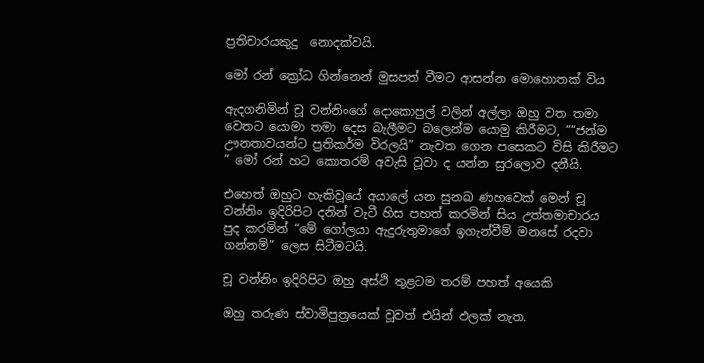ප්‍රතිචාරයකුදු  නොදක්වයි.

මෝ රන් ක්‍රෝධ ගින්නෙන් මුසපත් වීමට ආසන්න මොහොතක් විය

ඇදගනිමින් චූ වන්නිංගේ දොකොපුල් වලින් අල්ලා ඔහු වත තමා වෙතට යොමා තමා දෙස බැලීමට බලෙන්ම යොමු කිරීමට, ““ජන්ම ඌනතාවයන්ට ප්‍රතිකර්ම විරලයි” නැවත ගෙන පසෙකට විසි කිරීමට ” මෝ රන් හට කොතරම් අවැසි වූවා ද යන්න සුරලොව දනීයි.

එහෙත් ඔහුට හැකිවූයේ අයාලේ යන සුනඛ ණහවෙක් මෙන් චූ වන්නිං ඉදිරිපිට දනින් වැටී හිස පහත් කරමින් සිය උත්තමාචාරය පුද කරමින් “මේ ගෝලයා ඇදුරුතුමාගේ ඉගැන්වීම් මනසේ රදවා ගන්නම්” ලෙස සිටීමටයි.

චූ වන්නිං ඉදිරිපිට ඔහු අස්ථි තුළටම තරම් පහත් අයෙකි

ඔහු තරුණ ස්වාමිපුත්‍රයෙක් වූවත් එයින් ඵලක් නැත.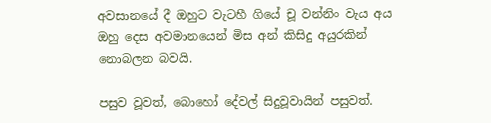අවසානයේ දී ඔහුට වැටහී ගියේ චූ වන්නිං වැය අය ඔහු දෙස අවමානයෙන් මිස අන් කිසිදු අයුරකින් නොබලන බවයි.

පසුව වූවත්, බොහෝ දේවල් සිදුවූවායින් පසුවත්.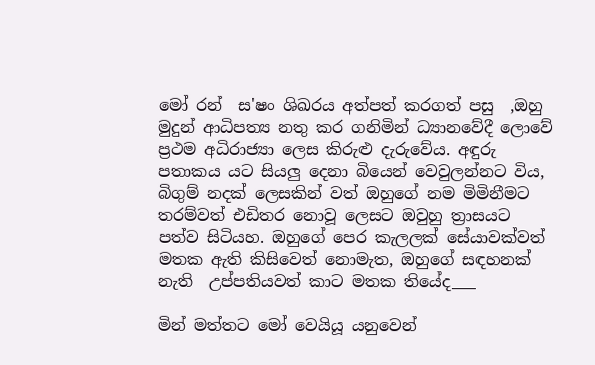මෝ රන්  ස'ෂං ශිඛරය අත්පත් කරගත් පසු  ,ඔහු මුදුන් ආධිපත්‍ය නතු කර ගනිමින් ධ්‍යානවේදී ලොවේ ප්‍රථම අධිරාජ්‍යා ලෙස කිරුළු දැරුවේය. අඳුරු පතාකය යට සියලු දෙනා බියෙන් වෙවුලන්නට විය, බිගුම් නදක් ලෙසකින් වත් ඔහුගේ නම මිමිනීමට තරම්වත් එඩිතර නොවූ ලෙසට ඔවුහු ත්‍රාසයට පත්ව සිටියහ. ඔහුගේ පෙර කැලලක් සේයාවක්වත් මතක ඇති කිසිවෙත් නොමැත, ඔහුගේ සඳහනක් නැති  උප්පතියවත් කාට මතක තියේද___

මින් මත්තට මෝ වෙයියූ යනුවෙන්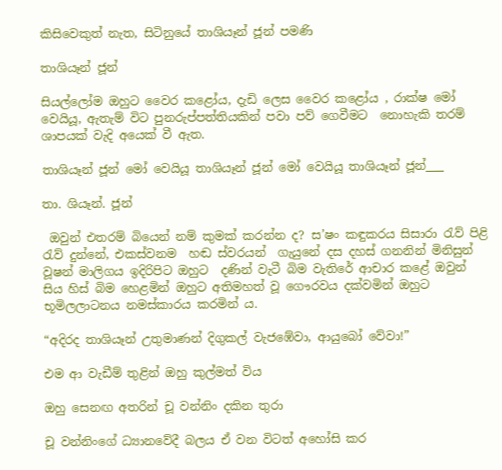කිසිවෙකුත් නැත, සිටිනුයේ තාශියෑන් ජූන් පමණි

තාශියෑන් ජූන්

සියල්ලෝම ඔහුට වෛර කළෝය, දැඩි ලෙස වෛර කළෝය , රාක්ෂ මෝ වෙයියූ, ඇතැම් විට පුනරුප්පත්තියකින් පවා පව් ගෙවීමට  නොහැකි තරම් ශාපයක් වැදි අයෙක් වී ඇත.

තාශියෑන් ජූන් මෝ වෙයියූ තාශියෑන් ජූන් මෝ වෙයියූ තාශියෑන් ජූන්___

තා. ශියෑන්. ජූන්

 ඔවුන් එතරම් බියෙන් නම් කුමක් කරන්න ද? ස’ෂං කඳුකරය සිසාරා රැව් පිළි රැව් දුන්නේ, එකස්වනම  හඬ ස්වරයන්  ගැයුනේ දස දහස් ගනනින් මිනිසුන් වූෂන් මාලිගය ඉදිරිපිට ඔහුට  දණින් වැටී බිම වැතිරේ ආචාර කළේ ඔවුන් සිය හිස් බිම හෙළමින් ඔහුට අතිමහත් වූ ගෞරවය දක්වමින් ඔහුට භූමිලලාටනය නමස්කාරය කරමින් ය.

“අදිරද තාශියෑන් උතුමාණන් දිගුකල් වැජඹේවා, ආයුබෝ වේවා!”

එම ආ වැඩීම් තුළින් ඔහු කුල්මත් විය

ඔහු සෙනඟ අතරින් චූ වන්නිං දකින තුරා

චූ වන්නිංගේ ධ්‍යානවේදී බලය ඒ වන විටත් අහෝසි කර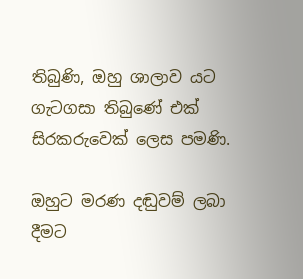තිබුණි, ඔහු ශාලාව යට ගැටගසා තිබුණේ එක් සිරකරුවෙක් ලෙස පමණි.

ඔහුට මරණ දඬුවම් ලබා දීමට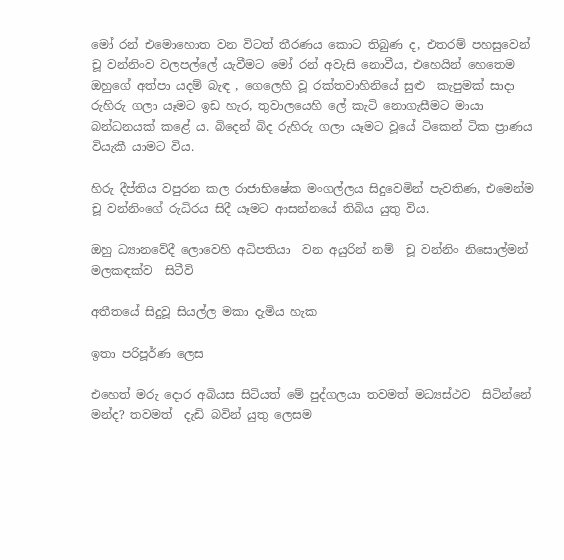මෝ රන් එමොහොත වන විටත් තීරණය කොට තිබුණ ද, එතරම් පහසුවෙන් චූ වන්නිංව වලපල්ලේ යැවීමට මෝ රන් අවැසි නොවීය, එහෙයින් හෙතෙම ඔහුගේ අත්පා යදම් බැඳ , ගෙලෙහි වූ රක්තවාහිනියේ සුළු  කැපුමක් සාදා රුහිරු ගලා යෑමට ඉඩ හැර, තුවාලයෙහි ලේ කැටි නොගැසීමට මායා බන්ධනයක් කළේ ය. බිදෙන් බිද රුහිරු ගලා යෑමට වූයේ ටිකෙන් ටික ප්‍රාණය වියැකී යාමට විය.

හිරු දීප්තිය වපුරන කල රාජාභිෂේක මංගල්ලය සිදුවෙමින් පැවතිණ, එමෙන්ම චූ වන්නිංගේ රුධිරය සිදී යෑමට ආසන්නයේ තිබිය යුතු විය.

ඔහු ධ්‍යානවේදී ලොවෙහි අධිපතියා  වන අයුරින් නම්  චූ වන්නිං නිසොල්මන් මලකඳක්ව  සිටීවි

අතීතයේ සිදුවූ සියල්ල මකා දැමිය හැක

ඉතා පරිපූර්ණ ලෙස

එහෙත් මරු දොර අබියස සිටියත් මේ පුද්ගලයා තවමත් මධ්‍යස්ථව  සිටින්නේ මන්ද? තවමත්  දැඩි බවින් යුතු ලෙසම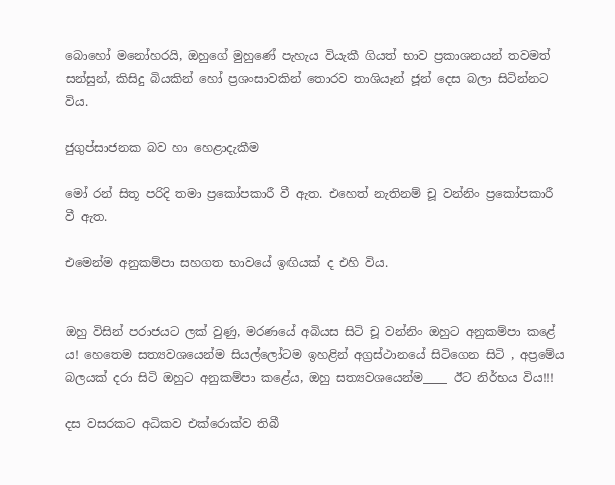බොහෝ මනෝහරයි, ඔහුගේ මුහුණේ පැහැය වියැකී ගියත් භාව ප්‍රකාශනයන් තවමත් සන්සුන්, කිසිදු බියකින් හෝ ප්‍රශංසාවකින් තොරව තාශියෑන් ජූන් දෙස බලා සිටින්නට විය.

ජුගුප්සාජනක බව හා හෙළාදැකීම

මෝ රන් සිතූ පරිදි තමා ප්‍රකෝපකාරී වී ඇත. එහෙත් නැතිනම් චූ වන්නිං ප්‍රකෝපකාරී වී ඇත.

එමෙන්ම අනුකම්පා සහගත භාවයේ ඉඟියක් ද එහි විය.


ඔහු විසින් පරාජයට ලක් වුණු, මරණයේ අබියස සිටි චූ වන්නිං ඔහුට අනුකම්පා කළේ ය! හෙතෙම සත්‍යවශයෙන්ම සියල්ලෝටම ඉහළින් අග්‍රස්ථානයේ සිටිගෙන සිටි , අප්‍රමේය බලයක් දරා සිටි ඔහුට අනුකම්පා කළේය, ඔහු සත්‍යවශයෙන්ම____ ඊට නිර්භය විය!!!

දස වසරකට අධිකව එක්රොක්ව තිබී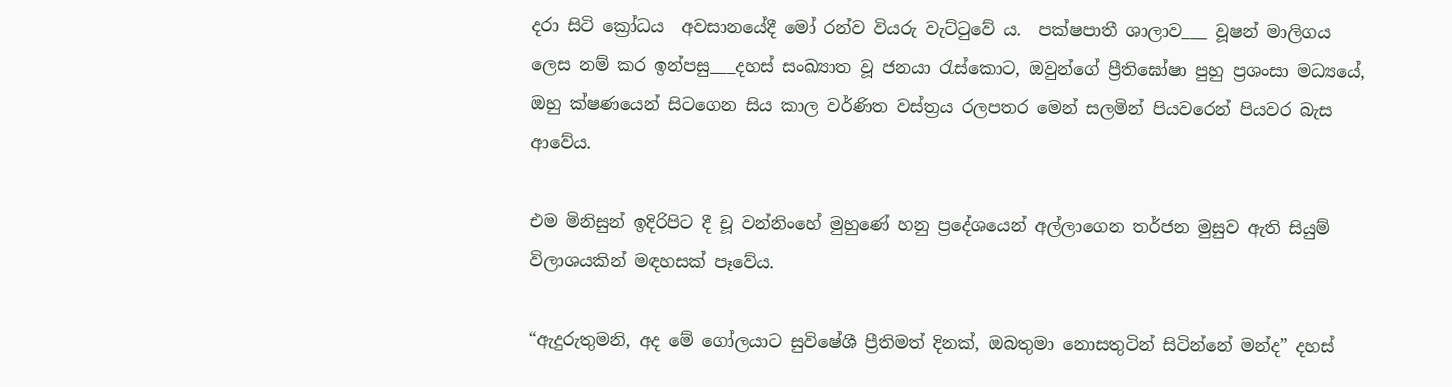දරා සිටි ක්‍රෝධය  අවසානයේදී මෝ රන්ව වියරු වැට්ටුවේ ය.  පක්ෂපාතී ශාලාව___ වූෂන් මාලිගය ලෙස නම් කර ඉන්පසු___දහස් සංඛ්‍යාත වූ ජනයා රැස්කොට, ඔවුන්ගේ ප්‍රීතිඝෝෂා පුහු ප්‍රශංසා මධ්‍යයේ, ඔහු ක්ෂණයෙන් සිටගෙන සිය කාල වර්ණිත වස්ත්‍රය රලපතර මෙන් සලමින් පියවරෙන් පියවර බැස ආවේය.

එම මිනිසුන් ඉදිරිපිට දී චූ වන්නිංහේ මුහුණේ හනු ප්‍රදේශයෙන් අල්ලාගෙන තර්ජන මුසුව ඇති සියුම් විලාශයකින් මඳහසක් පෑවේය.

“ඇදුරුතුමනි, අද මේ ගෝලයාට සුවිෂේශී ප්‍රීතිමත් දිනක්, ඔබතුමා නොසතුටින් සිටින්නේ මන්ද” දහස්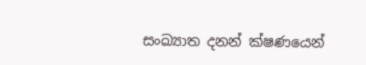සංඛ්‍යාත දනන් ක්ෂණයෙන්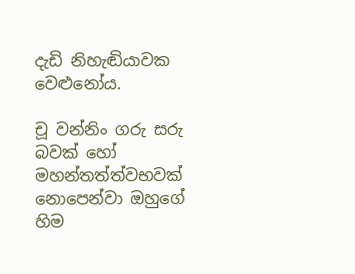දැඩි නිහැඬියාවක වෙළුනෝය.

චූ වන්නිං ගරු සරු බවක් හෝ මහන්තත්ත්වභවක් නොපෙන්වා ඔහුගේ හිම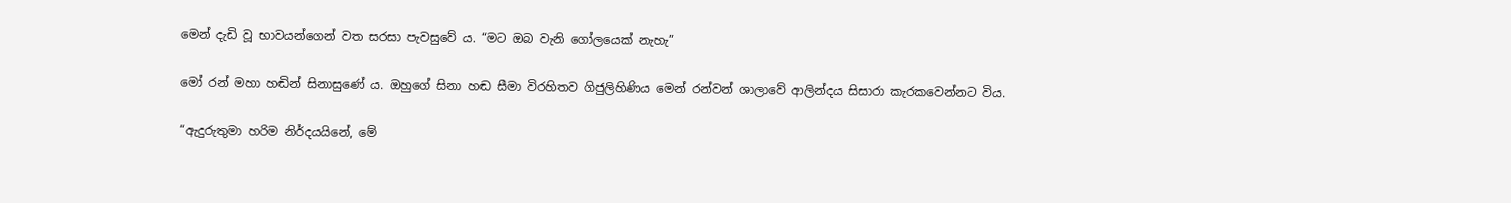මෙන් දැඩි වූ භාවයන්ගෙන් වත සරසා පැවසුවේ ය. “මට ඔබ වැනි ගෝලයෙක් නැහැ”

මෝ රන් මහා හඬින් සිනාසුණේ ය. ඔහුගේ සිනා හඬ සීමා විරහිතව ගිජුලිහිණිය මෙන් රන්වන් ශාලාවේ ආලින්දය සිසාරා කැරකවෙන්නට විය.

“ඇදුරුතුමා හරිම නිර්දයයිනේ, මේ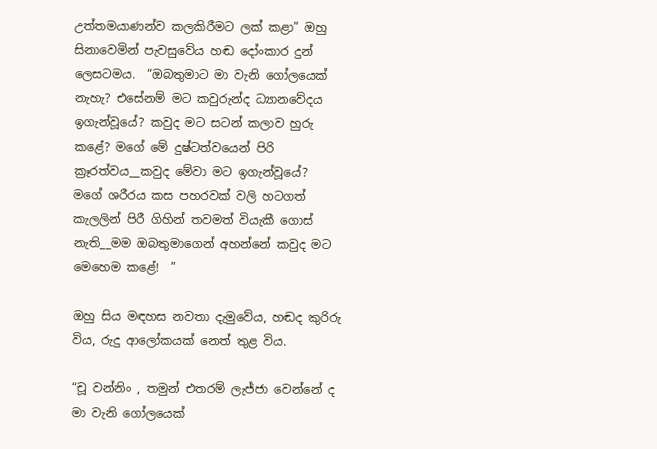උත්තමයාණන්ව කලකිරීමට ලක් කළා” ඔහු සිනාවෙමින් පැවසුවේය හඬ දෝංකාර දුන් ලෙසටමය.  “ඔබතුමාට මා වැනි ගෝලයෙක් නැහැ? එසේනම් මට කවුරුන්ද ධ්‍යානවේදය ඉගැන්වූයේ? කවුද මට සටන් කලාව හුරු කළේ? මගේ මේ දුෂ්ටත්වයෙන් පිරි ක්‍රෑරත්වය__කවුද මේවා මට ඉගැන්වූයේ? මගේ ශරීරය කස පහරවක් වලි හටගත් කැලලින් පිරී ගිහින් තවමත් වියැකී ගොස් නැති__මම ඔබතුමාගෙන් අහන්නේ කවුද මට මෙහෙම කළේ!  ”

ඔහු සිය මඳහස නවතා දැමුවේය, හඬද කුරිරු විය, රුදු ආලෝකයක් නෙත් තුළ විය.

“චූ වන්නිං , තමුන් එතරම් ලැජ්ජා වෙන්නේ ද මා වැනි ගෝලයෙක්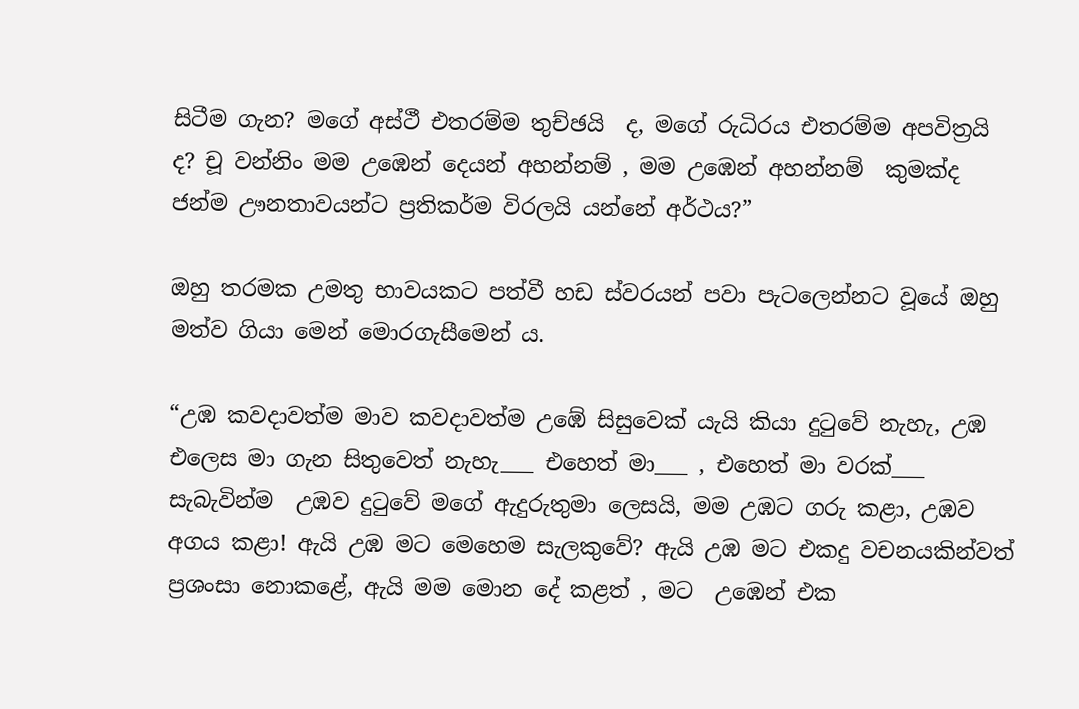සිටීම ගැන? මගේ අස්ථී එතරම්ම තුච්ඡයි  ද, මගේ රුධිරය එතරම්ම අපවිත්‍රයි ද? චූ වන්නිං මම උඹෙන් දෙයන් අහන්නම් , මම උඹෙන් අහන්නම්  කුමක්ද ජන්ම ඌනතාවයන්ට ප්‍රතිකර්ම විරලයි යන්නේ අර්ථය?”

ඔහු තරමක උමතු භාවයකට පත්වී හඩ ස්වරයන් පවා පැටලෙන්නට වූයේ ඔහු මත්ව ගියා මෙන් මොරගැසීමෙන්‍ ය.

“උඹ කවදාවත්ම මාව කවදාවත්ම උඹේ සිසුවෙක් යැයි කියා දුටුවේ නැහැ, උඹ එලෙස මා ගැන සිතුවෙත් නැහැ___ එහෙත් මා___ , එහෙත් මා වරක්___ සැබැවින්ම  උඹව දුටුවේ මගේ ඇදුරුතුමා ලෙසයි, මම උඹට ගරු කළා, උඹව අගය කළා! ඇයි උඹ මට මෙහෙම සැලකුවේ? ඇයි උඹ මට එකදු වචනයකින්වත් ප්‍රශංසා නොකළේ, ඇයි මම මොන දේ කළත් , මට  උඹෙන් එක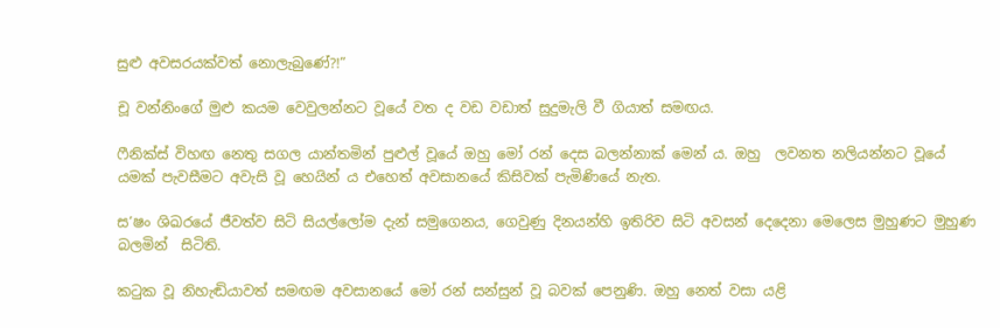සුළු අවසරයක්වත් නොලැබුණේ?!”

චූ වන්නිංගේ මුළු කයම වෙවුලන්නට වූයේ වත ද වඩ වඩාත් සුදුමැලි වී ගියාත් සමඟය.

ෆීනික්ස් විහඟ නෙතු සගල යාන්තමින් පුළුල් වූයේ ඔහු මෝ රන් දෙස බලන්නාක් මෙන්‍ ය. ඔහු  ලවනත නලියන්නට වූයේ  යමක් පැවසීමට අවැසි වූ හෙයින් ය එහෙත් අවසානයේ කිසිවක් පැමිණියේ නැත.

ස’ෂං ශිඛරයේ ජීවත්ව සිටි සියල්ලෝම දැන් සමුගෙනය, ගෙවුණු දිනයන්හි ඉතිරිව සිටි අවසන් දෙදෙනා මෙලෙස මුහුණට මුහුණ  බලමින්  සිටිති.

කටුක වූ නිහැඬියාවත් සමඟම අවසානයේ මෝ රන් සන්සුන් වූ බවක් පෙනුණි. ඔහු නෙත් වසා යළි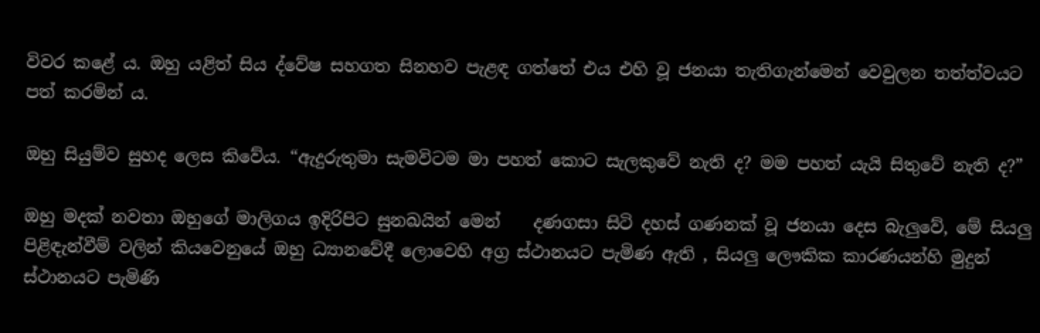විවර කළේ ය. ඔහු යළිත් සිය ද්වේෂ සහගත සිනහව පැළඳ ගත්තේ එය එහි වූ ජනයා තැතිගැන්මෙන් වෙවුලන තත්ත්වයට පත් කරමින් ය.

ඔහු සියුම්ව සුහද ලෙස කිවේය. “ඇදුරුතුමා සැමවිටම මා පහත් කොට සැලකුවේ නැති ද? මම පහත් යැයි සිතුවේ නැති ද?”

ඔහු මදක් නවතා ඔහුගේ මාලිගය ඉදිරිපිට සුනඛයින් මෙන්    දණගසා සිටි දහස් ගණනක් වූ ජනයා දෙස බැලුවේ, මේ සියලු පිළිඳැන්වීම් වලින් කියවෙනුයේ ඔහු ධ්‍යානවේදී ලොවෙහි අග්‍ර ස්ථානයට පැමිණ ඇති , සියලු ලෞකික කාරණයන්හි මුදුන් ස්ථානයට පැමිණි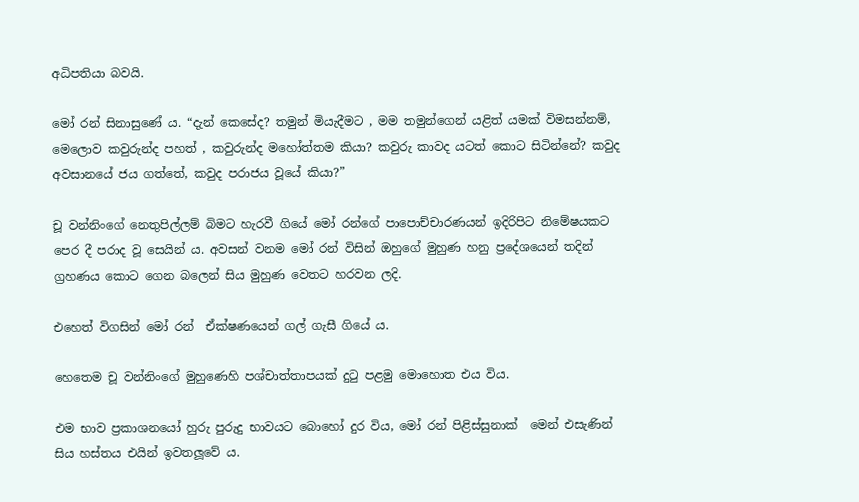අධිපතියා බවයි.

මෝ රන් සිනාසුණේ ය. “දැන් කෙසේද? තමුන් මියැදීමට , මම තමුන්ගෙන් යළිත් යමක් විමසන්නම්, මෙලොව කවුරුන්ද පහත් , කවුරුන්ද මහෝත්තම කියා? කවුරු කාවද යටත් කොට සිටින්නේ? කවුද අවසානයේ ජය ගත්තේ, කවුද පරාජය වූයේ කියා?”

චූ වන්නිංගේ නෙතුපිල්ලම් බිමට හැරවී ගියේ මෝ රන්ගේ පාපොච්චාරණයන් ඉදිරිපිට නිමේෂයකට පෙර දී පරාද වූ සෙයින් ය. අවසන් වනම මෝ රන් විසින් ඔහුගේ මුහුණ හනු ප්‍රදේශයෙන් තදින් ග්‍රහණය කොට ගෙන බලෙන් සිය මුහුණ වෙතට හරවන ලදි.

එහෙත් විගසින් මෝ රන්  ඒක්ෂණයෙන් ගල් ගැසී ගියේ ය.

හෙතෙම චූ වන්නිංගේ මුහුණෙහි පශ්චාත්තාපයක් දුටු පළමු මොහොත එය විය.

එම භාව ප්‍රකාශනයෝ හුරු පුරුදු භාවයට බොහෝ දුර විය, මෝ රන් පිළිස්සුනාක්  මෙන් එසැණින් සිය හස්තය එයින් ඉවතලූවේ ය.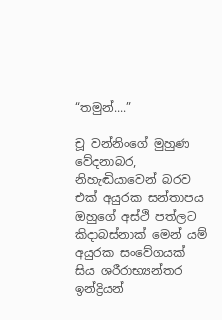“තමුන්....”

චූ වන්නිංගේ මුහුණ වේදනාබර, නිහැඬියාවෙන් බරව එක් අයුරක සන්තාපය  ඔහුගේ අස්ථි පත්ලට කිදාබස්නාක් මෙන් යම් අයුරක සංවේගයක් සිය ශරීරාභ්‍යන්තර ඉන්ද්‍රියන්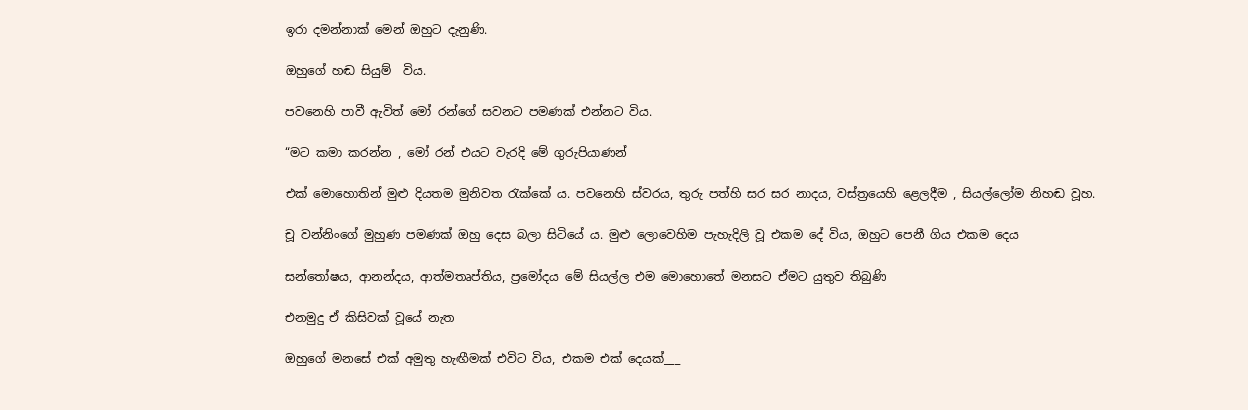ඉරා දමන්නාක් මෙන් ඔහුට දැනුණි.

ඔහුගේ හඬ සියුම්  විය.

පවනෙහි පාවී ඇවිත් මෝ රන්ගේ සවනට පමණක් එන්නට විය.

“මට කමා කරන්න , මෝ රන් එයට වැරදි මේ ගුරුපියාණන්

එක් මොහොතින් මුළු දියතම මුනිවත රැක්කේ ය. පවනෙහි ස්වරය, තුරු පත්හි සර සර නාදය, වස්ත්‍රයෙහි ළෙලදීම , සියල්ලෝම නිහඬ වූහ.

චූ වන්නිංගේ මුහුණ පමණක් ඔහු දෙස බලා සිටියේ ය. මුළු ලොවෙහිම පැහැදිලි වූ එකම දේ විය, ඔහුට පෙනී ගිය එකම දෙය

සන්තෝෂය, ආනන්දය, ආත්මතෘප්තිය, ප්‍රමෝදය මේ සියල්ල එම මොහොතේ මනසට ඒමට යුතුව තිබුණි

එනමුදු ඒ කිසිවක් වූයේ නැත

ඔහුගේ මනසේ එක් අමුතු හැඟීමක් එවිට විය, එකම එක් දෙයක්___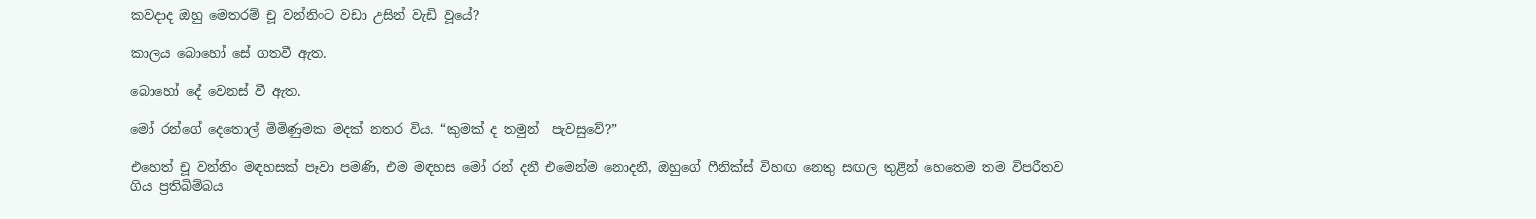කවදාද ඔහු මෙතරම් චූ වන්නිංට වඩා උසින් වැඩි වූයේ?

කාලය බොහෝ සේ ගතවී ඇත.

බොහෝ දේ වෙනස් වී ඇත.

මෝ රන්ගේ දෙතොල් මිමිණුමක මදක් නතර විය. “කුමක් ද තමුන්  පැවසුවේ?”

එහෙත් චූ වන්නිං මඳහසක් පෑවා පමණි, එම මඳහස මෝ රන් දනී එමෙන්ම නොදනී, ඔහුගේ ෆීනික්ස් විහඟ නෙතු සඟල තුළින් හෙතෙම තම විපරීතව ගිය ප්‍රතිබිම්බය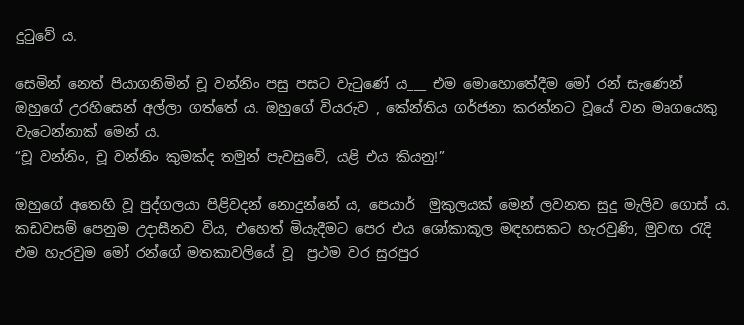දුටුවේ ය.

සෙමින් නෙත් පියාගනිමින් චූ වන්නිං පසු පසට වැටුණේ ය___ එම මොහොතේදීම මෝ රන් සැණෙන් ඔහුගේ උරහිසෙන් අල්ලා ගත්තේ ය. ඔහුගේ වියරුව , කේන්තිය ගර්ජනා කරන්නට වූයේ වන මෘගයෙකු වැටෙන්නාක් මෙන් ය.
“චූ වන්නිං, චූ වන්නිං කුමක්ද තමුන් පැවසුවේ, යළි එය කියනු!”

ඔහුගේ අතෙහි වූ පුද්ගලයා පිළිවදන් නොදුන්නේ ය, පෙයාර්  මුකුලයක් මෙන් ලවනත සුදු මැලිව ගොස් ය. කඩවසම් පෙනුම උදාසීනව විය, එහෙත් මියැදීමට පෙර එය ශෝකාකූල මඳහසකට හැරවුණි, මුවඟ රැදි එම හැරවුම මෝ රන්ගේ මතකාවලියේ වූ  ප්‍රථම වර සුරපුර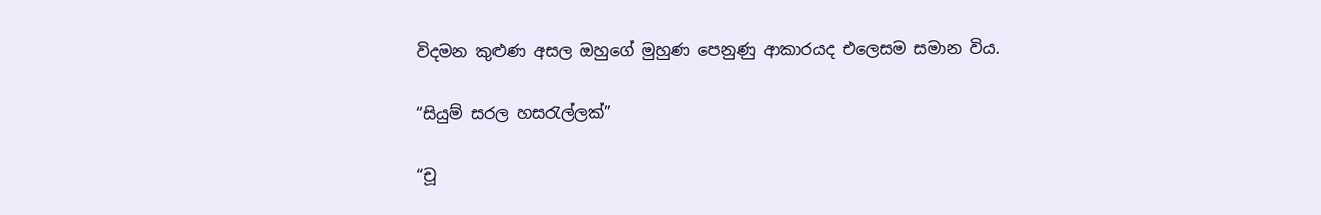විදමන කුළුණ අසල ඔහුගේ මුහුණ පෙනුණු ආකාරයද එලෙසම සමාන විය.

“සියුම් සරල හසරැල්ලක්”

“චූ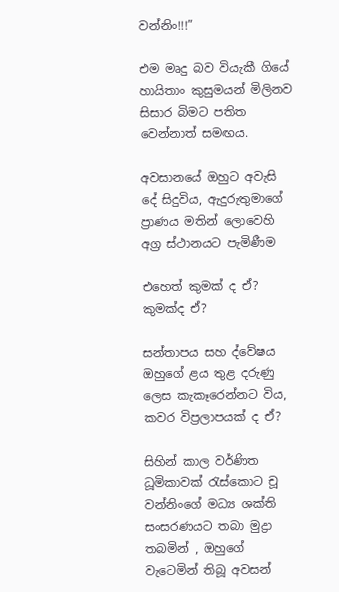වන්නිං!!!”

එම මෘදු බව වියැකී ගියේ හායිතාං කුසුමයන් මිලිනව සිසාර බිමට පතිත වෙන්නාත් සමඟය.

අවසානයේ ඔහුට අවැසි දේ සිදුවිය, ඇදුරුතුමාගේ ප්‍රාණය මතින් ලොවෙහි අග්‍ර ස්ථානයට පැමිණීම

එහෙත් කුමක් ද ඒ? කුමක්ද ඒ?

සන්තාපය සහ ද්වේෂය ඔහුගේ ළය තුළ දරුණු ලෙස කැකෑරෙන්නට විය, කවර විප්‍රලාපයක් ද ඒ?

සිහින් කාල වර්ණිත ධූමිකාවක් රැස්කොට චූ වන්නිංගේ මධ්‍ය ශක්ති සංසරණයට තබා මුද්‍රා තබමින් , ඔහුගේ වැටෙමින් තිබූ අවසන්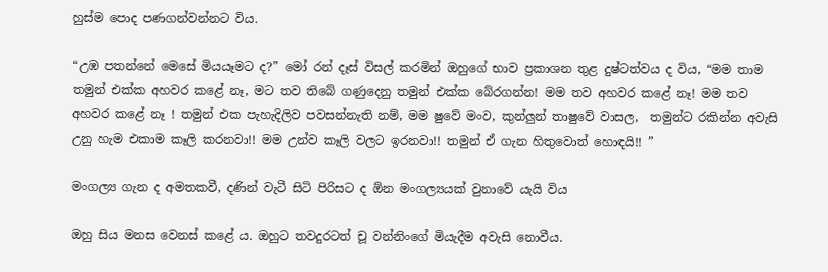හුස්ම පොද පණගන්වන්නට විය.

“උඹ පතන්නේ මෙසේ මියයෑමට ද?” මෝ රන් දෑස් විසල් කරමින් ඔහුගේ භාව ප්‍රකාශන තුළ දුෂ්ටත්වය ද විය, “මම තාම තමුන් එක්ක අහවර කළේ නෑ, මට තව තිබේ ගණුදෙනු තමුන් එක්ක බේරගන්න! මම තව අහවර කළේ නෑ! මම තව අහවර කළේ නෑ ! තමුන් එක පැහැදිලිව පවසන්නැති නම්, මම ෂුවේ මංව, කුන්ලුන් තාෂුවේ වාසල,  තමුන්ට රකින්න අවැසි උනු හැම එකාම කෑලි කරනවා!! මම උන්ව කෑලි වලට ඉරනවා!! තමුන් ඒ ගැන හිතුවොත් හොඳයි!! ”

මංගල්‍ය ගැන ද අමතකවී, දණින් වැටී සිටි පිරිසට ද ඕන මංගල්‍යයක් වුනාවේ යැයි විය

ඔහු සිය මනස වෙනස් කළේ ය. ඔහුට තවදුරටත් චූ වන්නිංගේ මියැදීම අවැසි නොවීය.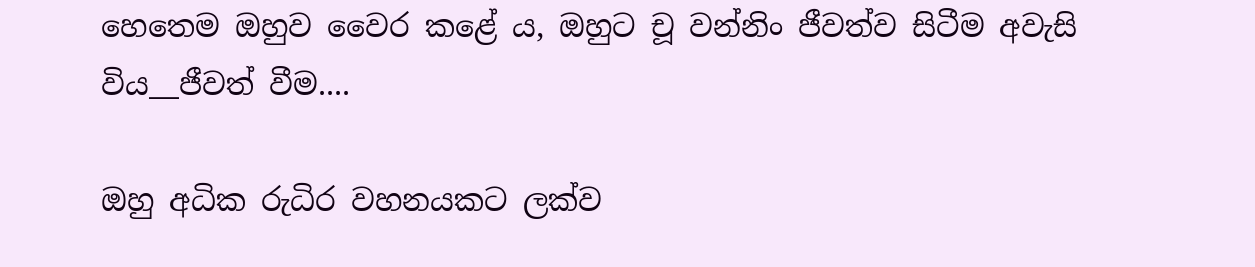හෙතෙම ඔහුව වෛර කළේ ය, ඔහුට චූ වන්නිං ජීවත්ව සිටීම අවැසි විය__ජීවත් වීම....

ඔහු අධික රුධිර වහනයකට ලක්ව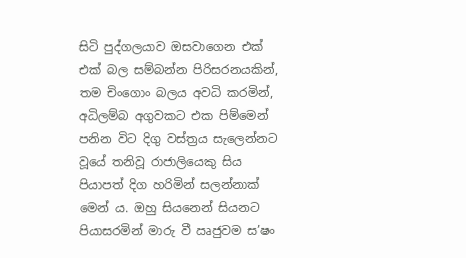සිටි පුද්ගලයාව ඔසවාගෙන එක් එක් බල සම්බන්න පිරිසරනයකින්, තම චිංගොං බලය අවධි කරමින්, අධිලම්බ අගුවකට එක පිම්මෙන් පනින විට දිගු වස්ත්‍රය සැලෙන්නට වූයේ තනිවූ රාජාලියෙකු සිය පියාපත් දිග හරිමින් සලන්නාක් මෙන්‍ ය. ඔහු සියනෙන් සියනට පියාසරමින් මාරු වී ඍජුවම ස’ෂං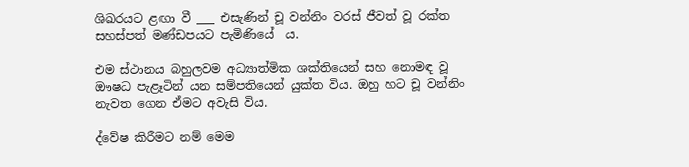ශිඛරයට ළඟා වී ___ එසැණින් චූ වන්නිං වරස් ජීවත් වූ රක්ත සහස්පත් මණ්ඩපයට පැමිණියේ  ය.

එම ස්ථානය බහුලවම අධ්‍යාත්මික ශක්තියෙන් සහ නොමඳ වූ ඖෂධ පැළෑටින් යන සම්පතියෙන් යුක්ත විය. ඔහු හට චූ වන්නිං නැවත ගෙන ඒමට අවැසි විය.

ද්වේෂ කිරීමට නම් මෙම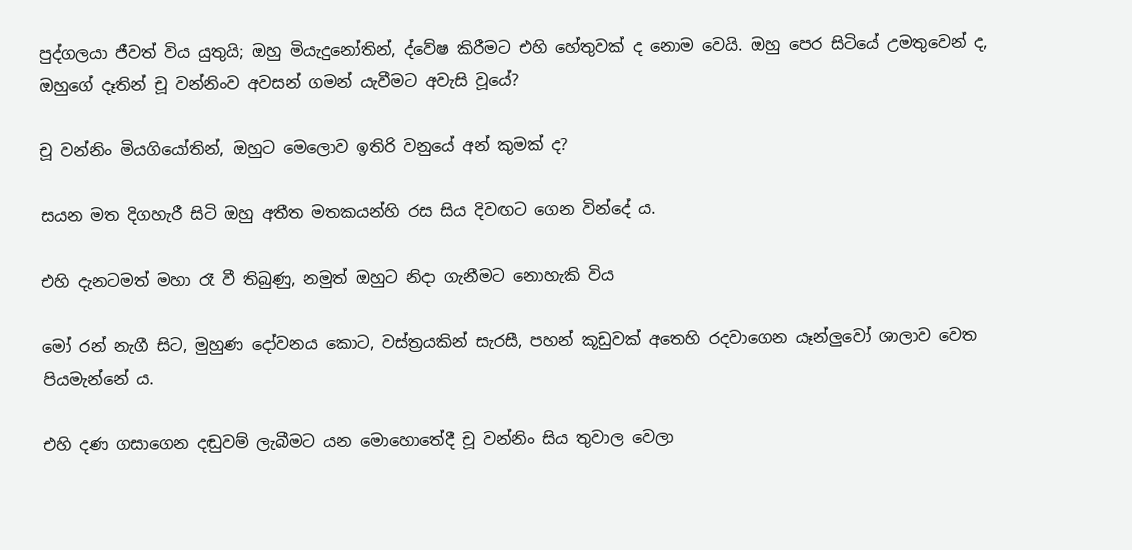පුද්ගලයා ජීවත් විය යුතුයි; ඔහු මියැදුනෝතින්, ද්වේෂ කිරීමට එහි හේතුවක් ද නොම වෙයි. ඔහු පෙර සිටියේ උමතුවෙන් ද, ඔහුගේ දෑතින් චූ වන්නිංව අවසන් ගමන් යැවීමට අවැසි වූයේ?

චූ වන්නිං මියගියෝතින්, ඔහුට මෙලොව ඉතිරි වනුයේ අන් කුමක් ද?

සයන මත දිගහැරී සිටි ඔහු අතීත මතකයන්හි රස සිය දිවඟට ගෙන වින්දේ ය.

එහි දැනටමත් මහා රෑ වී තිබුණු, නමුත් ඔහුට නිදා ගැනීමට නොහැකි විය

මෝ රන් නැගී සිට, මුහුණ දෝවනය කොට, වස්ත්‍රයකින් සැරසී, පහන් කූඩුවක් අතෙහි රදවාගෙන යෑන්ලුවෝ ශාලාව වෙත පියමැන්නේ ය.

එහි දණ ගසාගෙන දඬුවම් ලැබීමට යන මොහොතේදී චූ වන්නිං සිය තුවාල වෙලා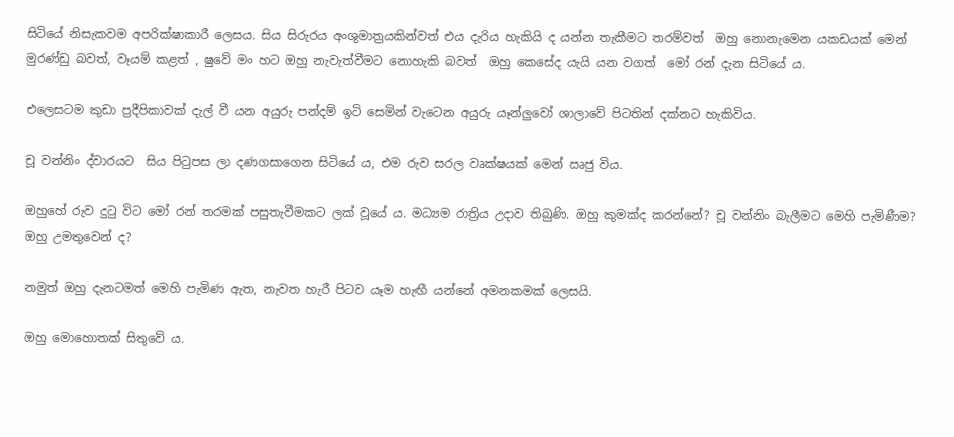සිටියේ නිසැකවම අපරික්ෂාකාරී ලෙසය. සිය සිරුරය අංශුමාත්‍රයකින්වත් එය දැරිය හැකියි ද යන්න තැකීමට තරම්වත්  ඔහු නොනැමෙන යකඩයක් මෙන් මුරණ්ඩු බවත්, වෑයම් කළත් , ෂුවේ මං හට ඔහු නැවැත්වීමට නොහැකි බවත්  ඔහු කෙසේද යැයි යන වගත්  මෝ රන් දැන සිටියේ ය.

එලෙසටම කුඩා ප්‍රදීපිකාවක් දැල් වී යන අයුරු පන්දම් ඉටි සෙමින් වැටෙන අයුරු යෑන්ලුවෝ ශාලාවේ පිටතින් දක්නට හැකිවිය.

චූ වන්නිං ද්වාරයට  සිය පිටුපස ලා දණගසාගෙන සිටියේ ය, එම රුව සරල වෘක්ෂයක් මෙන් ඍජු විය.

ඔහුහේ රුව දුටු විට මෝ රන් තරමක් පසුතැවීමකට ලක් වූයේ ය. මධ්‍යම රාත්‍රිය උදාව තිබුණි. ඔහු කුමක්ද කරන්නේ? චූ වන්නිං බැලීමට මෙහි පැමිණීම? ඔහු උමතුවෙන් ද?

නමුත් ඔහු දැනටමත් මෙහි පැමිණ ඇත, නැවත හැරී පිටව යෑම හැඟී යන්නේ අමනකමක් ලෙසයි.

ඔහු මොහොතක් සිතුවේ ය.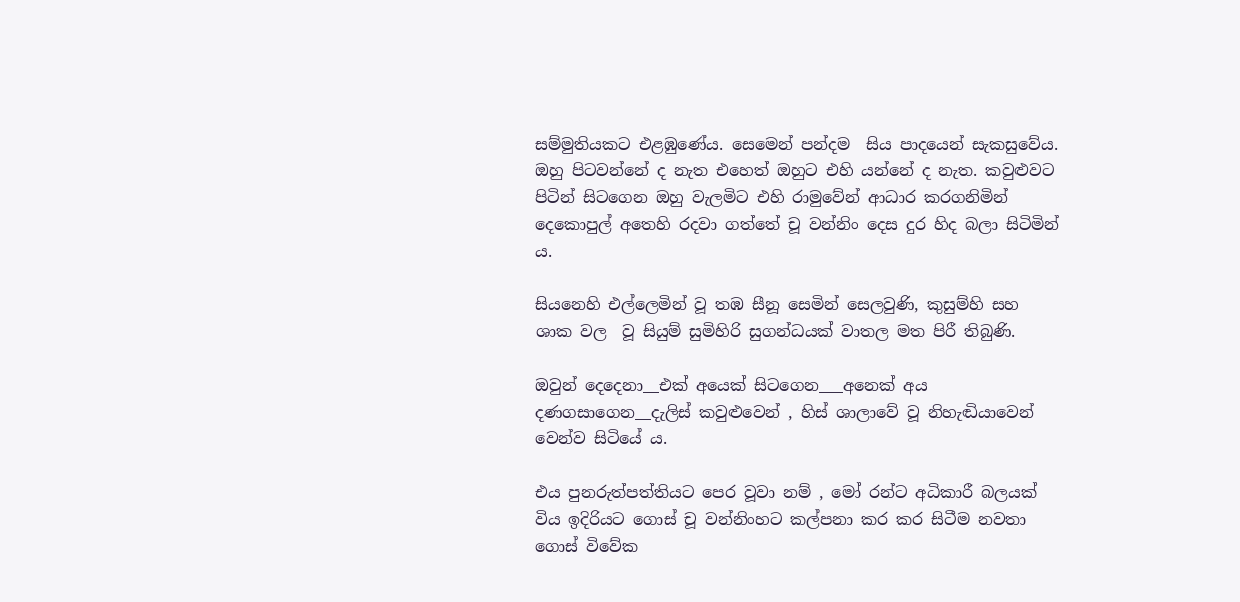සම්මුතියකට එළඹුණේය. සෙමෙන් පන්දම  සිය පාදයෙන් සැකසුවේය. ඔහු පිටවන්නේ ද නැත එහෙත් ඔහුට එහි යන්නේ ද නැත. කවුළුවට පිටින් සිටගෙන ඔහු වැලමිට එහි රාමුවේන් ආධාර කරගනිමින් දෙකොපුල් අතෙහි රදවා ගත්තේ චූ වන්නිං දෙස දුර හිද බලා සිටිමින් ය.

සියනෙහි එල්ලෙමින් වූ තඹ සීනූ සෙමින් සෙලවුණි, කුසුම්හි සහ ශාක වල  වූ සියුම් සුමිහිරි සුගන්ධයක් වාතල මත පිරී තිබුණි.

ඔවුන් දෙදෙනා__එක් අයෙක් සිටගෙන___අනෙක් අය දණගසාගෙන__දැලිස් කවුළුවෙන් , හිස් ශාලාවේ වූ නිහැඬියාවෙන් වෙන්ව සිටියේ ය.

එය පුනරුත්පත්තියට පෙර වූවා නම් , මෝ රන්ට අධිකාරී බලයක් විය ඉදිරියට ගොස් චූ වන්නිංහට කල්පනා කර කර සිටීම නවතා ගොස් විවේක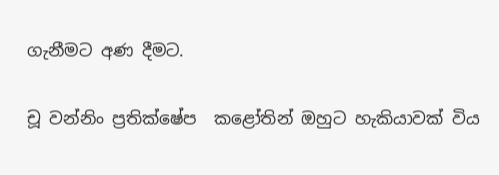ගැනීමට අණ දීමට.

චූ වන්නිං ප්‍රතික්ෂේප  කළෝතින් ඔහුට හැකියාවක් විය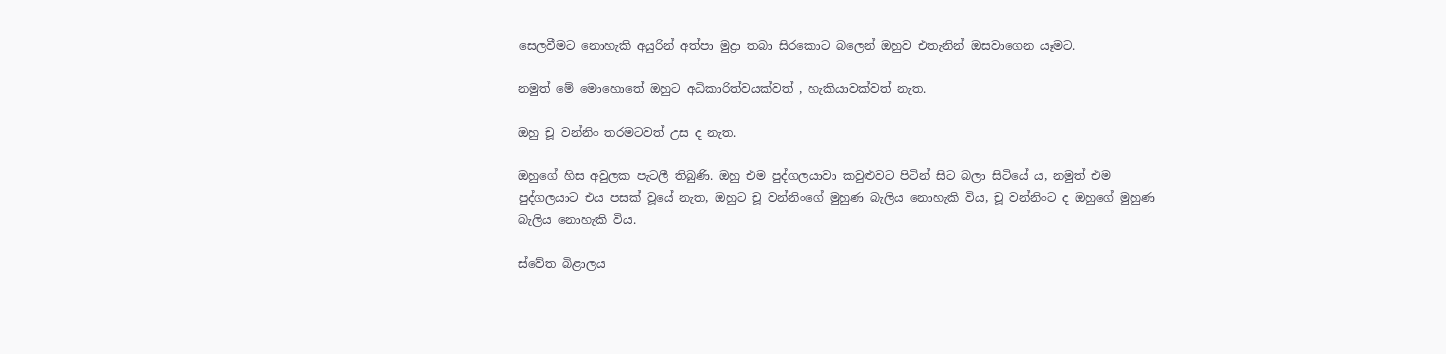සෙලවීමට නොහැකි අයුරින් අත්පා මුද්‍රා තබා සිරකොට බලෙන් ඔහුව එතැනින් ඔසවාගෙන යෑමට.

නමුත් මේ මොහොතේ ඔහුට අධිකාරිත්වයක්වත් , හැකියාවක්වත් නැත.

ඔහු චූ වන්නිං තරමටවත් උස ද නැත.

ඔහුගේ හිස අවුලක පැටලී තිබුණි. ඔහු එම පුද්ගලයාවා කවුළුවට පිටින් සිට බලා සිටියේ ය, නමුත් එම පුද්ගලයාට එය පසක් වූයේ නැත, ඔහුට චූ වන්නිංගේ මුහුණ බැලිය නොහැකි විය, චූ වන්නිංට ද ඔහුගේ මුහුණ බැලිය නොහැකි විය.

ස්වේත බිළාලය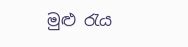මුළු රැය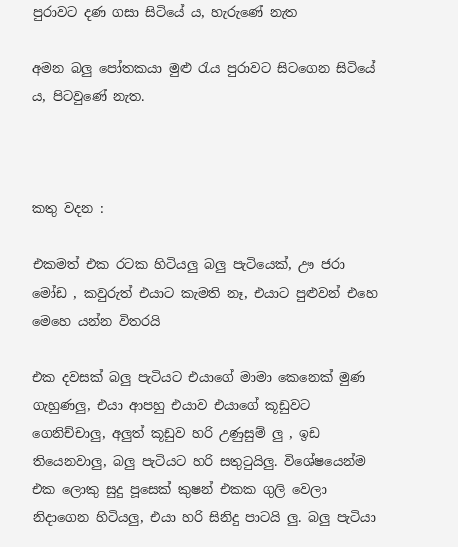පුරාවට දණ ගසා සිටියේ ය, හැරුණේ නැත

අමන බලු පෝතකයා මුළු රැය පුරාවට සිටගෙන සිටියේ ය, පිටවුණේ නැත.



කතු වදන :

එකමත් එක රටක හිටියලු බලු පැටියෙක්, ඌ ජරා මෝඩ , කවුරුත් එයාට කැමති නෑ, එයාට පුළුවන් එහෙ මෙහෙ යන්න විතරයි

එක දවසක් බලු පැටියට එයාගේ මාමා කෙනෙක් මුණ ගැහුණලු, එයා ආපහු එයාව එයාගේ කූඩුවට ගෙනිච්චාලු, අලුත් කූඩුව හරි උණුසුම් ලු , ඉඩ තියෙනවාලු, බලු පැටියට හරි සතුටුයිලු. විශේෂයෙන්ම එක ලොකු සුදු පූසෙක් කුෂන් එකක ගුලි වෙලා නිදාගෙන හිටියලු, එයා හරි සිනිදු පාටයි ලු. බලු පැටියා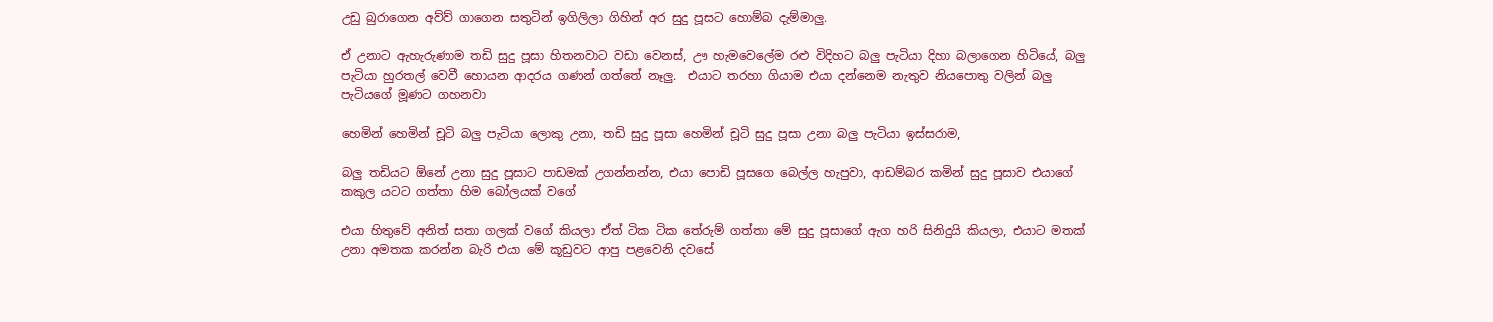උඩු බුරාගෙන අව්ව් ගාගෙන සතුටින් ඉගිලිලා ගිහින් අර සුදු පූසට හොම්බ දැම්මාලු.

ඒ උනාට ඇහැරුණාම තඩි සුදු පූසා හිතනවාට වඩා වෙනස්, ඌ හැමවෙලේම රළු විදිහට බලු පැටියා දිහා බලාගෙන හිටියේ, බලු පැටියා හුරතල් වෙවී හොයන ආදරය ගණන් ගත්තේ නෑලු.  එයාට තරහා ගියාම එයා දන්නෙම නැතුව නියපොතු වලින් බලු පැටියගේ මූණට ගහනවා

හෙමින් හෙමින් චූටි බලු පැටියා ලොකු උනා, තඩි සුදු පූසා හෙමින් චූටි සුදු පූසා උනා බලු පැටියා ඉස්සරාම,

බලු තඩියට ඕනේ උනා සුදු පූසාට පාඩමක් උගන්නන්න, එයා පොඩි පූසගෙ බෙල්ල හැපුවා, ආඩම්බර කමින් සුදු පූසාව එයාගේ කකුල යටට ගත්තා හිම බෝලයක් වගේ

එයා හිතුවේ අනිත් සතා ගලක් වගේ කියලා ඒත් ටික ටික තේරුම් ගත්තා මේ සුදු පූසාගේ ඇග හරි සිනිදුයි කියලා, එයාට මතක් උනා අමතක කරන්න බැරි එයා මේ කූඩුවට ආපු පළවෙනි දවසේ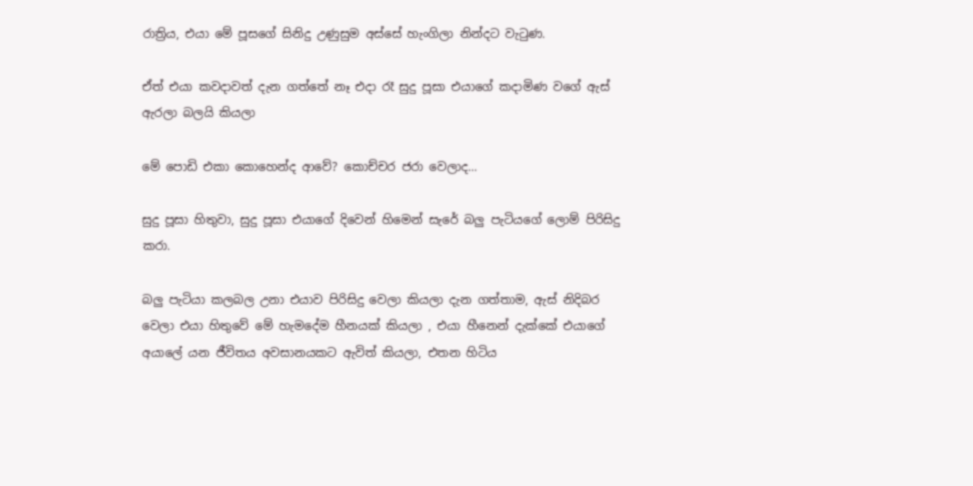රාත්‍රිය, එයා මේ පූසගේ සිනිදු උණුසුම අස්සේ හැංගිලා නින්දට වැටුණ.

ඒත් එයා කවදාවත් දැන ගත්තේ නෑ එදා රෑ සුදු පූසා එයාගේ කදාමිණ වගේ ඇස් ඇරලා බලයි කියලා

මේ පොඩි එකා කොහෙන්ද ආවේ? කොච්චර ජරා වෙලාද...

සුදු පූසා හිතුවා, සුදු පූසා එයාගේ දිවෙන් හිමෙන් සැරේ බලු පැටියගේ ලොම් පිරිසිදු කරා.

බලු පැටියා කලබල උනා එයාව පිරිසිදු වෙලා කියලා දැන ගත්තාම, ඇස් නිදිබර වෙලා එයා හිතුවේ මේ හැමදේම හීනයක් කියලා , එයා හීනෙන් දැක්කේ එයාගේ අයාලේ යන ජීවිතය අවසානයකට ඇවිත් කියලා, එතන හිටිය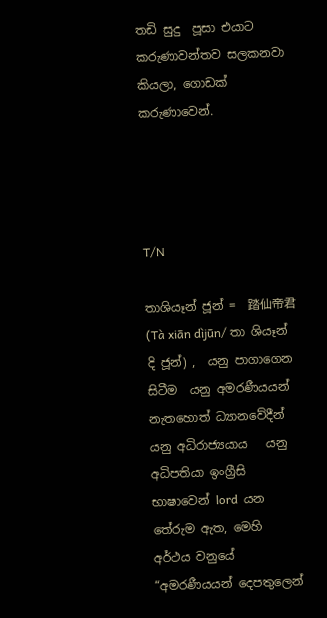තඩි සුදු  පූසා එයාට කරුණාවන්තව සලකනවා කියලා, ගොඩක් කරුණාවෙන්.




T/N

තාශියෑන් ජූන් =  踏仙帝君 (Tà xiān dìjūn/ තා ශියෑන් දි ජූන්) ,  යනු පාගාගෙන සිටීම  යනු අමරණීයයන් නැතහොත් ධ්‍යානවේදීන්  යනු අධිරාජ්‍යයාය   යනු අධිපතියා ඉංග්‍රීසි භාෂාවෙන් lord  යන තේරුම ඇත, මෙහි අර්ථය වනුයේ  “අමරණීයයන් දෙපතුලෙන්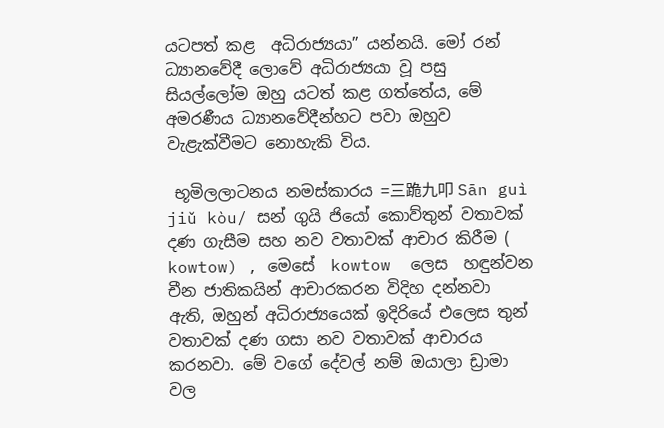යටපත් කළ  අධිරාජ්‍යයා” යන්නයි. මෝ රන් ධ්‍යානවේදී ලොවේ අධිරාජ්‍යයා වූ පසු සියල්ලෝම ඔහු යටත් කළ ගත්තේය, මේ අමරණීය ධ්‍යානවේදීන්හට පවා ඔහුව වැළැක්වීමට නොහැකි විය.

 භූමිලලාටනය නමස්කාරය =三跪九叩 Sān guì jiǔ kòu/ සන් ගුයි ජියෝ කොව්තුන් වතාවක් දණ ගැසීම සහ නව වතාවක් ආචාර කිරීම ( kowtow) , මෙසේ  kowtow  ලෙස  හඳුන්වන චීන ජාතිකයින් ආචාරකරන විදිහ දන්නවා ඇති, ඔහුන් අධිරාජ්‍යයෙක් ඉදිරියේ එලෙස තුන් වතාවක් දණ ගසා නව වතාවක් ආචාරය කරනවා. මේ වගේ දේවල් නම් ඔයාලා ඩ්‍රාමා වල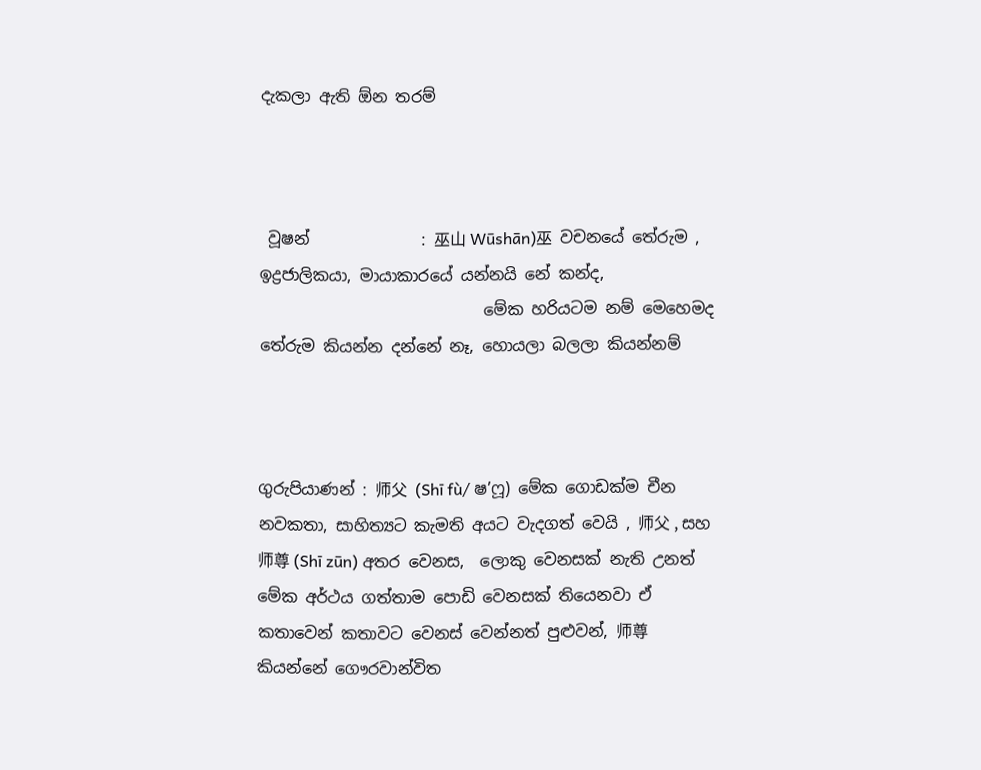දැකලා ඇති ඕන තරම්



 වූෂන්              : 巫山 Wūshān)巫  වචනයේ තේරුම , ඉද්‍රජාලිකයා, මායාකාරයේ යන්නයි නේ කන්ද,
                            මේක හරියටම නම් මෙහෙමද තේරුම කියන්න දන්නේ නෑ, හොයලා බලලා කියන්නම්



ගුරුපියාණන් : 师父  (Shī fù/ ෂ’ෆූ) මේක ගොඩක්ම චීන නවකතා, සාහිත්‍යට කැමති අයට වැදගත් වෙයි , 师父 , සහ 师尊 (Shī zūn) අතර වෙනස,  ලොකු වෙනසක් නැති උනත් මේක අර්ථය ගත්තාම පොඩි වෙනසක් තියෙනවා ඒ කතාවෙන් කතාවට වෙනස් වෙන්නත් පුළුවන්, 师尊 කියන්නේ ගෞරවාන්විත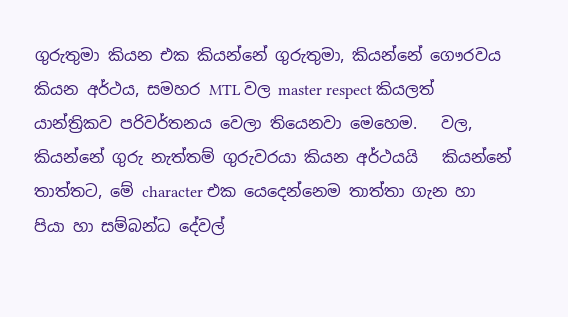ගුරුතුමා කියන එක කියන්නේ ගුරුතුමා, කියන්නේ ගෞරවය කියන අර්ථය, සමහර MTL වල master respect කියලත්  යාන්ත්‍රිකව පරිවර්තනය වෙලා තියෙනවා මෙහෙම.   වල, කියන්නේ ගුරු නැත්තම් ගුරුවරයා කියන අර්ථයයි   කියන්නේ තාත්තට, මේ character එක යෙදෙන්නෙම තාත්තා ගැන හා පියා හා සම්බන්ධ දේවල්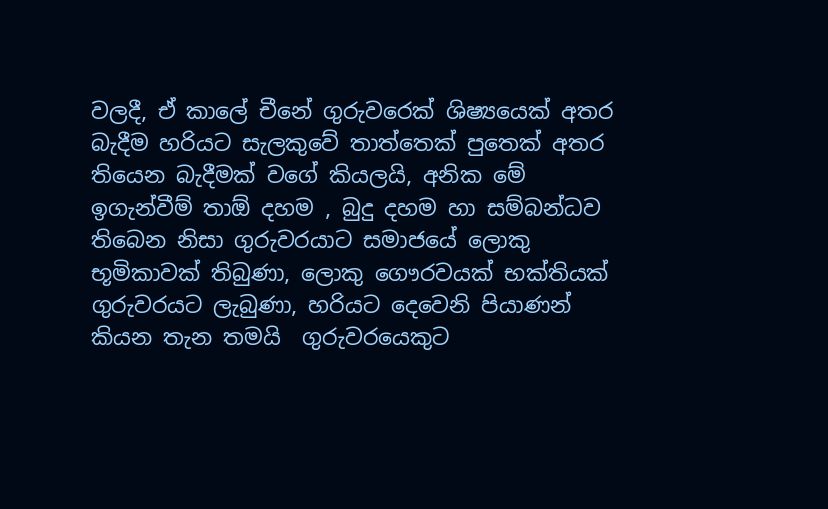වලදී, ඒ කාලේ චීනේ ගුරුවරෙක් ශිෂ්‍යයෙක් අතර බැදීම හරියට සැලකුවේ තාත්තෙක් පුතෙක් අතර තියෙන බැදීමක් වගේ කියලයි, අනික මේ ඉගැන්වීම් තාඕ දහම , බුදු දහම හා සම්බන්ධව තිබෙන නිසා ගුරුවරයාට සමාජයේ ලොකු භූමිකාවක් තිබුණා, ලොකු ගෞරවයක් භක්තියක් ගුරුවරයට ලැබුණා, හරියට දෙවෙනි පියාණන්  කියන තැන තමයි  ගුරුවරයෙකුට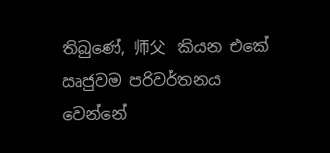තිබුණේ, 师父   කියන එකේ ඍජුවම පරිවර්තනය වෙන්නේ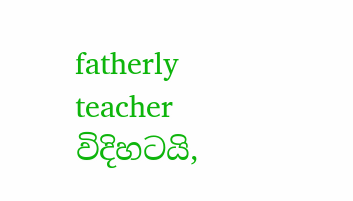fatherly teacher  විදිහටයි,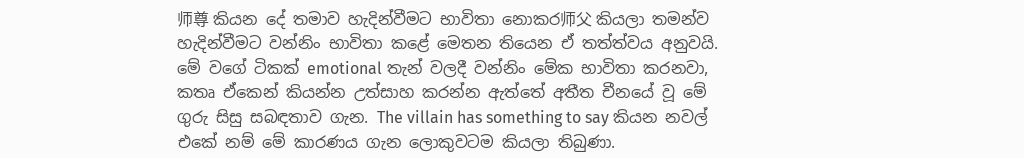师尊 කියන දේ තමාව හැදින්වීමට භාවිතා නොකර师父 කියලා තමන්ව හැදින්වීමට වන්නිං භාවිතා කළේ මෙතන තියෙන ඒ තත්ත්වය අනුවයි. මේ වගේ ටිකක් emotional තැන් වලදී වන්නිං මේක භාවිතා කරනවා, කතෘ ඒකෙන් කියන්න උත්සාහ කරන්න ඇත්තේ අතීත චීනයේ වූ මේ ගුරු සිසු සබඳතාව ගැන. The villain has something to say කියන නවල් එකේ නම් මේ කාරණය ගැන ලොකුවටම කියලා තිබුණා.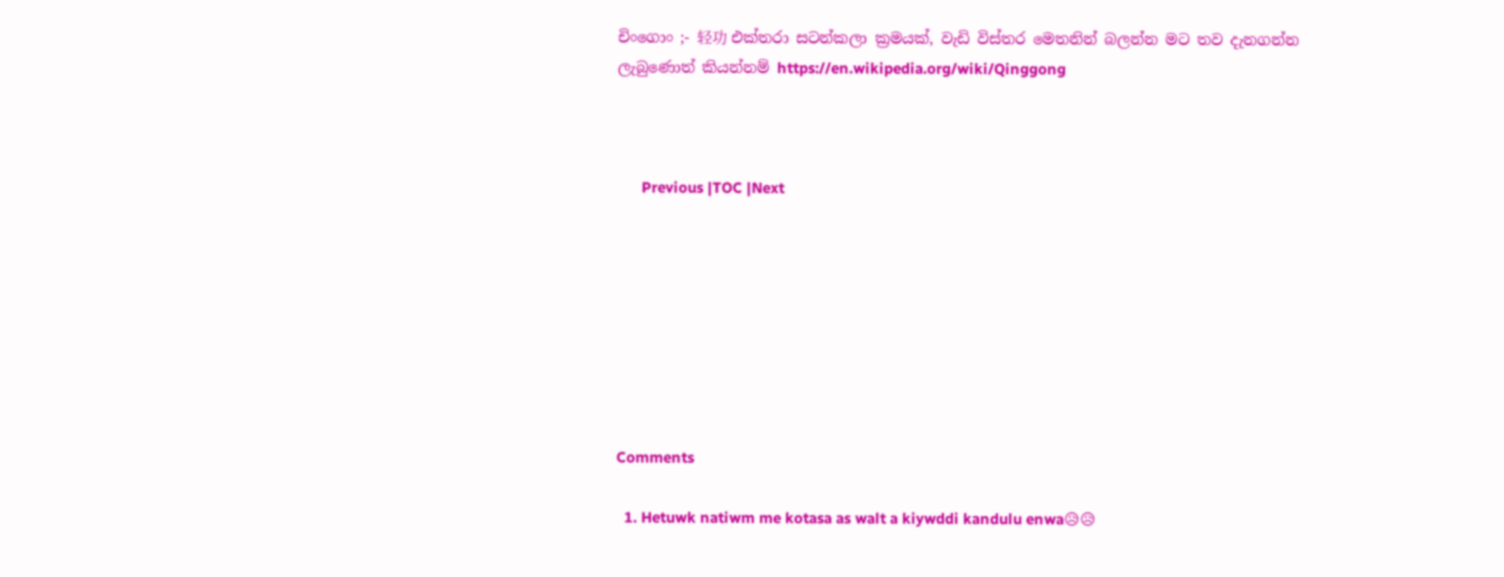චිංගොං ;- 轻功 එක්තරා සටන්කලා ක්‍රමයක්, වැඩි විස්තර මෙතනින් බලන්න මට තව දැනගන්න ලැබුණොත් කියන්නම් https://en.wikipedia.org/wiki/Qinggong



      Previous |TOC |Next








Comments

  1. Hetuwk natiwm me kotasa as walt a kiywddi kandulu enwa😥😥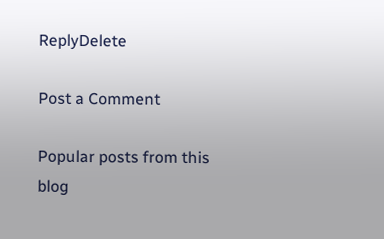ReplyDelete

Post a Comment

Popular posts from this blog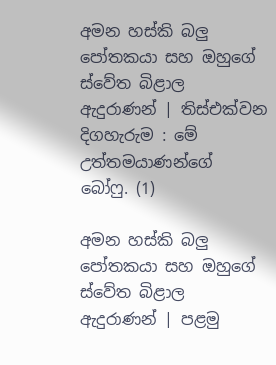අමන හස්කි බලු පෝතකයා සහ ඔහුගේ ස්වේත බිළාල ඇදුරාණන් | තිස්එක්වන දිගහැරුම : මේ උත්තමයාණන්ගේ බෝෆු. (1)

අමන හස්කි බලු පෝතකයා සහ ඔහුගේ ස්වේත බිළාල ඇදුරාණන් | පළමු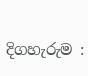දිගහැරුම :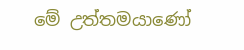මේ උත්තමයාණෝ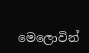මෙලොවින්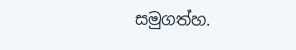සමුගත්හ.